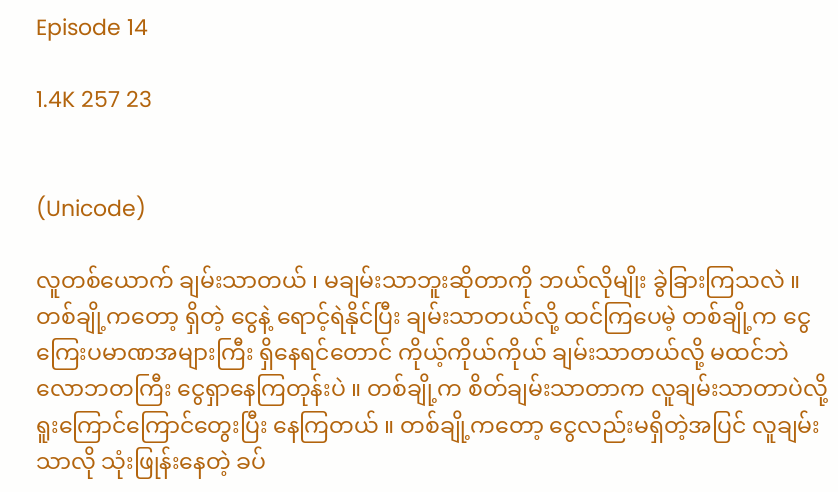Episode 14

1.4K 257 23


(Unicode)

လူတစ်ယောက် ချမ်းသာတယ် ၊ မချမ်းသာဘူးဆိုတာကို ဘယ်လိုမျိုး ခွဲခြားကြသလဲ ။ တစ်ချို့ကတော့ ရှိတဲ့ ငွေနဲ့ ရောင့်ရဲနိုင်ပြီး ချမ်းသာတယ်လို့ ထင်ကြပေမဲ့ တစ်ချို့က ငွေကြေးပမာဏအများကြီး ရှိနေရင်တောင် ကိုယ့်ကိုယ်ကိုယ် ချမ်းသာတယ်လို့ မထင်ဘဲ လောဘတကြီး ငွေရှာနေကြတုန်းပဲ ။ တစ်ချို့က စိတ်ချမ်းသာတာက လူချမ်းသာတာပဲလို့ ရူးကြောင်ကြောင်တွေးပြီး နေကြတယ် ။ တစ်ချို့ကတော့ ငွေလည်းမရှိတဲ့အပြင် လူချမ်းသာလို သုံးဖြုန်းနေတဲ့ ခပ်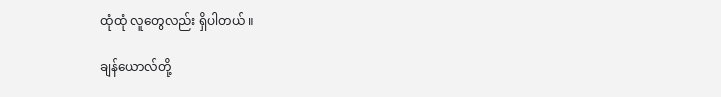ထုံထုံ လူတွေလည်း ရှိပါတယ် ။

ချန်ယောလ်တို့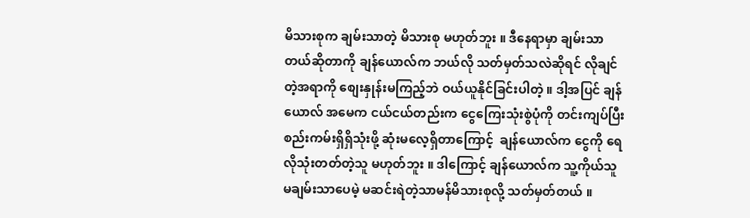မိသားစုက ချမ်းသာတဲ့ မိသားစု မဟုတ်ဘူး ။ ဒီနေရာမှာ ချမ်းသာတယ်ဆိုတာကို ချန်ယောလ်က ဘယ်လို သတ်မှတ်သလဲဆိုရင် လိုချင်တဲ့အရာကို စျေးနှုန်းမကြည့်ဘဲ ဝယ်ယူနိုင်ခြင်းပါတဲ့ ။ ဒါ့အပြင် ချန်ယောလ် အမေက ငယ်ငယ်တည်းက ငွေကြေးသုံးစွဲပုံကို တင်းကျပ်ပြီး စည်းကမ်းရှိရှိသုံးဖို့ ဆုံးမလေ့ရှိတာကြောင့်  ချန်ယောလ်က ငွေကို ရေလိုသုံးတတ်တဲ့သူ မဟုတ်ဘူး ။ ဒါကြောင့် ချန်ယောလ်က သူ့ကိုယ်သူ မချမ်းသာပေမဲ့ မဆင်းရဲတဲ့သာမန်မိသားစုလို့ သတ်မှတ်တယ် ။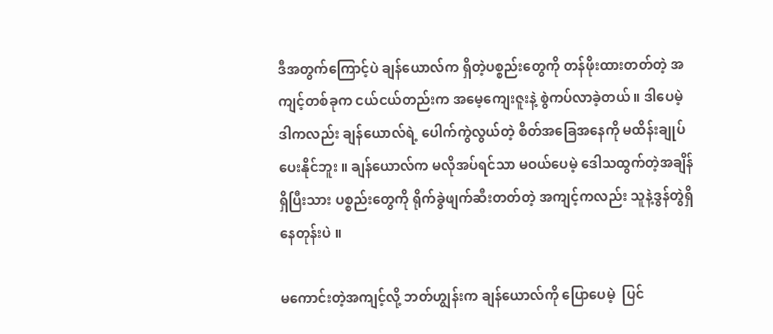ဒီအတွက်ကြောင့်ပဲ ချန်ယောလ်က ရှိတဲ့ပစ္စည်းတွေကို တန်ဖိုးထားတတ်တဲ့ အကျင့်တစ်ခုက ငယ်ငယ်တည်းက အမေ့ကျေးဇူးနဲ့ စွဲကပ်လာခဲ့တယ် ။ ဒါပေမဲ့ ဒါကလည်း ချန်ယောလ်ရဲ့ ပေါက်ကွဲလွယ်တဲ့ စိတ်အခြေအနေကို မထိန်းချုပ်ပေးနိုင်ဘူး ။ ချန်ယောလ်က မလိုအပ်ရင်သာ မဝယ်ပေမဲ့ ဒေါသထွက်တဲ့အချိန် ရှိပြီးသား ပစ္စည်းတွေကို ရိုက်ခွဲဖျက်ဆီးတတ်တဲ့ အကျင့်ကလည်း သူနဲ့ဒွန်တွဲရှိနေတုန်းပဲ ။

မကောင်းတဲ့အကျင့်လို့ ဘတ်ဟျွန်းက ချန်ယောလ်ကို ပြောပေမဲ့  ပြင်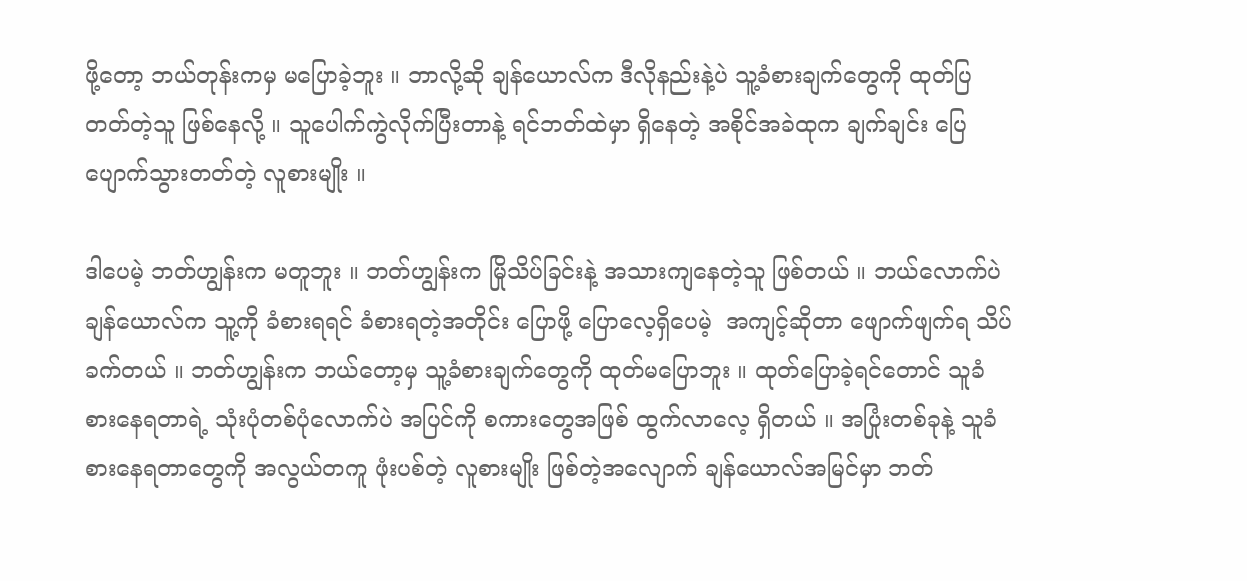ဖို့တော့ ဘယ်တုန်းကမှ မပြောခဲ့ဘူး ။ ဘာလို့ဆို ချန်ယောလ်က ဒီလိုနည်းနဲ့ပဲ သူ့ခံစားချက်တွေကို ထုတ်ပြတတ်တဲ့သူ ဖြစ်နေလို့ ။ သူပေါက်ကွဲလိုက်ပြီးတာနဲ့ ရင်ဘတ်ထဲမှာ ရှိနေတဲ့ အစိုင်အခဲထုက ချက်ချင်း ပြေပျောက်သွားတတ်တဲ့ လူစားမျိုး ။

ဒါပေမဲ့ ဘတ်ဟျွန်းက မတူဘူး ။ ဘတ်ဟျွန်းက မြိုသိပ်ခြင်းနဲ့ အသားကျနေတဲ့သူ ဖြစ်တယ် ။ ဘယ်လောက်ပဲ ချန်ယောလ်က သူ့ကို ခံစားရရင် ခံစားရတဲ့အတိုင်း ပြောဖို့ ပြောလေ့ရှိပေမဲ့  အကျင့်ဆိုတာ ဖျောက်ဖျက်ရ သိပ်ခက်တယ် ။ ဘတ်ဟျွန်းက ဘယ်တော့မှ သူ့ခံစားချက်တွေကို ထုတ်မပြောဘူး ။ ထုတ်ပြောခဲ့ရင်တောင် သူခံစားနေရတာရဲ့ သုံးပုံတစ်ပုံလောက်ပဲ အပြင်ကို စကားတွေအဖြစ် ထွက်လာလေ့ ရှိတယ် ။ အပြုံးတစ်ခုနဲ့ သူခံစားနေရတာတွေကို အလွယ်တကူ ဖုံးပစ်တဲ့ လူစားမျိုး ဖြစ်တဲ့အလျောက် ချန်ယောလ်အမြင်မှာ ဘတ်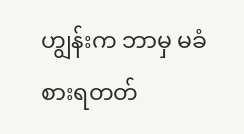ဟျွန်းက ဘာမှ မခံစားရတတ်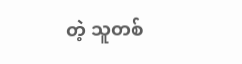တဲ့ သူတစ်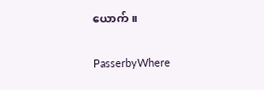ယောက် ။

PasserbyWhere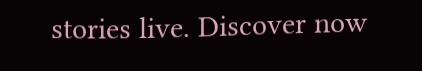stories live. Discover now